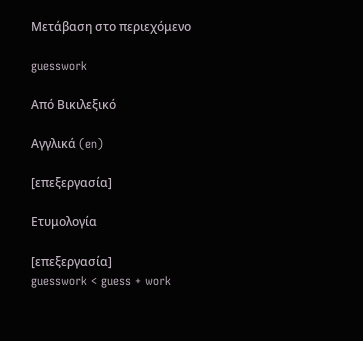Μετάβαση στο περιεχόμενο

guesswork

Από Βικιλεξικό

Αγγλικά (en)

[επεξεργασία]

Ετυμολογία

[επεξεργασία]
guesswork < guess + work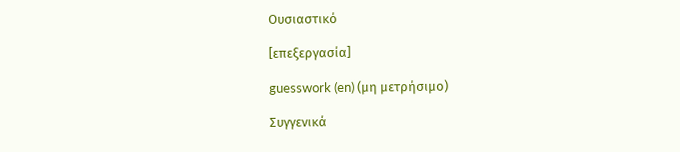Ουσιαστικό

[επεξεργασία]

guesswork (en) (μη μετρήσιμο)

Συγγενικά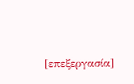[επεξεργασία]